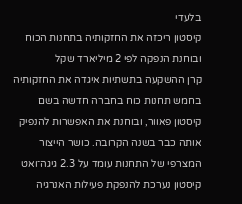בלעדי
קיסטון ריכזה את החזקותיה בתחנות הכוח ובוחנת הנפקה לפי 2 מיליארד שקל
קרן ההשקעה בתשתיות איגדה את החזקותיה בחמש תחנות כוח בחברה חדשה בשם קיסטון פאוור, ובוחנת את האפשרות להנפיק אותה כבר בשנה הקרובה. כושר הייצור המצרפי של התחנות עומד על 2.3 גיגה־ואט
קיסטון נערכת להנפקת פעילות האנרגיה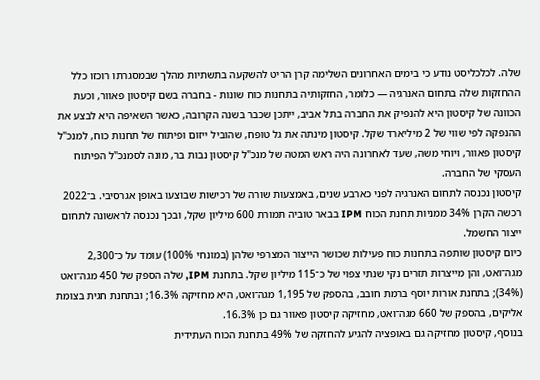שלה. לכלכליסט נודע כי בימים האחרונים השלימה קרן הריט להשקעה בתשתיות מהלך שבמסגרתו רוכזו כלל ההחזקות שלה בתחום האנרגיה — כלומר, החזקותיה בתחנות כוח שונות - בחברה בשם קיסטון פאוור, וכעת הכוונה של קיסטון היא להנפיק את החברה בתל אביב, ייתכן שכבר בשנה הקרובה, כאשר השאיפה היא לבצע את ההנפקה לפי שווי של 2 מיליארד שקל. קיסטון מינתה את גל טופח, שהוביל ייזום ופיתוח של תחנות כוח, למנכ"ל קיסטון פאוור, ויוחי משה, שעד לאחרונה היה ראש המטה של מנכ"ל קיסטון נבות בר, מונה לסמנכ"ל הפיתוח העסקי של החברה.
קיסטון נכנסה לתחום האנרגיה לפני כארבע שנים, באמצעות שורה של רכישות שבוצעו באופן אגרסיבי. ב־2022 רכשה הקרן 34% ממניות תחנת הכוח IPM בבאר טוביה תמורת 600 מיליון שקל, ובכך נכנסה לראשונה לתחום ייצור החשמל.
כיום קיסטון שותפה בתחנות כוח פעילות שכושר הייצור המצרפי שלהן (במונחי 100%) עומד על כ־2,300 מגה־ואט, והן מייצרות תזרים נקי שנתי צפוי של כ־115 מיליון שקל. בתחנת IPM, שלה הספק של 450 מגה־ואט (34%); בתחנת אורות יוסף ברמת חובב, בהספק של 1,195 מגה־ואט, היא מחזיקה 16.3%; ובתחנת חגית בצומת אליקים, בהספק של 660 מגה־ואט, מחזיקה קיסטון פאוור גם כן 16.3%.
בנוסף, קיסטון מחזיקה גם באופציה להגיע להחזקה של 49% בתחנת הכוח העתידית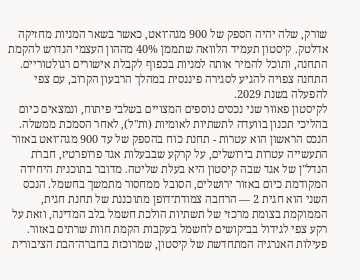שורק, שלה יהיה הספק של 900 מגה־ואט, כאשר בשאר המניות מחזיקה אדלטק. קיסטון תעמיד הלוואה שתממן 40% מההון העצמי הנדרש להקמת התחנה, ותוכל להמיר אותה למניות בכפוף לקבלת אישורים רגולטוריים. התחנה צפויה להגיע לסגירה פיננסית במהלך הרבעון הקרוב, עם צפי להפעלה בשנת 2029.
לקיסטון פאוור שני נכסים נוספים המצויים בשלבי פיתוח, ונמצאים כיום בהליכי תכנון בוועדה לתשתיות לאומיות (ות"ל), לאחר הסמכת ממשלה. הנכס הראשון הוא עטרות - תחנת כוח בהספק של עד 900 מגה־ואט באזור התעשייה עטרות בירושלים, על קרקע שבבעלות אגד פרופרטיז, חברת הנדל"ן של אגד שבה קיסטון היא בעלת שליטה. מדובר בתוכנית היחידה המקודמת כיום באזור ירושלים, הסובל ממחסור מתמשך בחשמל. הנכס השני הוא חגית 2 — הרחבה צמודת־דופן מתוכננת של תחנת חגית, הממוקמת בצומת מרכזי של תשתיות הולכת חשמל בלב המדינה, וזאת על רקע צפי לגידול בביקושים לחשמל בעקבות הקמת חוות שרתים באזור. פעילות האנרגיה המתחדשת של קיסטון, שמרוכזת בחברה־הבת הציבורית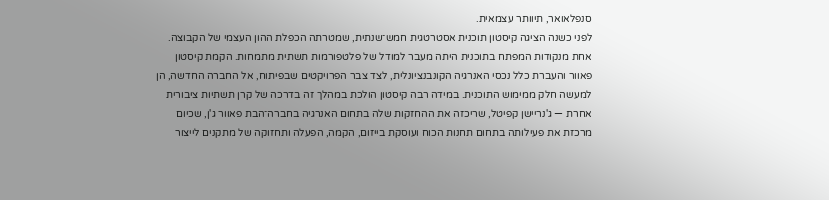סנפלאואר, תיוותר עצמאית.
לפני כשנה הציגה קיסטון תוכנית אסטרטגית חמש־שנתית, שמטרתה הכפלת ההון העצמי של הקבוצה. אחת מנקודות המפתח בתוכנית היתה מעבר למודל של פלטפורמות תשתית מתמחות. הקמת קיסטון פאוור והעברת כלל נכסי האנרגיה הקונבנציונלית, לצד צבר הפרויקטים שבפיתוח, אל החברה החדשה, הן למעשה חלק ממימוש התוכנית. במידה רבה קיסטון הולכת במהלך זה בדרכה של קרן תשתיות ציבורית אחרת — ג'נריישן קפיטל, שריכזה את ההחזקות שלה בתחום האנרגיה בחברה־הבת פאוור ג'ן, שכיום מרכזת את פעילותה בתחום תחנות הכוח ועוסקת בייזום, הקמה, הפעלה ותחזוקה של מתקנים לייצור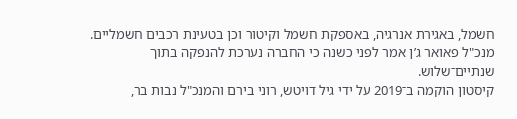חשמל, באגירת אנרגיה, באספקת חשמל וקיטור וכן בטעינת רכבים חשמליים. מנכ"ל פאואר ג’ן אמר לפני כשנה כי החברה נערכת להנפקה בתוך שנתיים־שלוש.
קיסטון הוקמה ב־2019 על ידי גיל דויטש, רוני בירם והמנכ"ל נבות בר,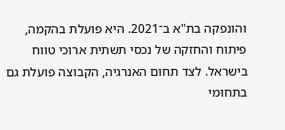והונפקה בת"א ב־2021. היא פועלת בהקמה, פיתוח והחזקה של נכסי תשתית ארוכי טווח בישראל. לצד תחום האנרגיה, הקבוצה פועלת גם בתחומי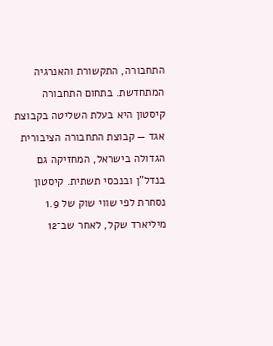התחבורה, התקשורת והאנרגיה המתחדשת. בתחום התחבורה קיסטון היא בעלת השליטה בקבוצת אגד — קבוצת התחבורה הציבורית הגדולה בישראל, המחזיקה גם בנדל"ן ובנכסי תשתית. קיסטון נסחרת לפי שווי שוק של 1.9 מיליארד שקל, לאחר שב־12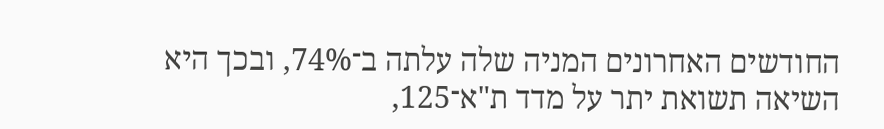החודשים האחרונים המניה שלה עלתה ב־74%, ובכך היא השיאה תשואת יתר על מדד ת"א־125,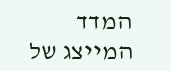המדד המייצג של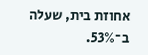אחוזת בית, שעלה ב־53%.